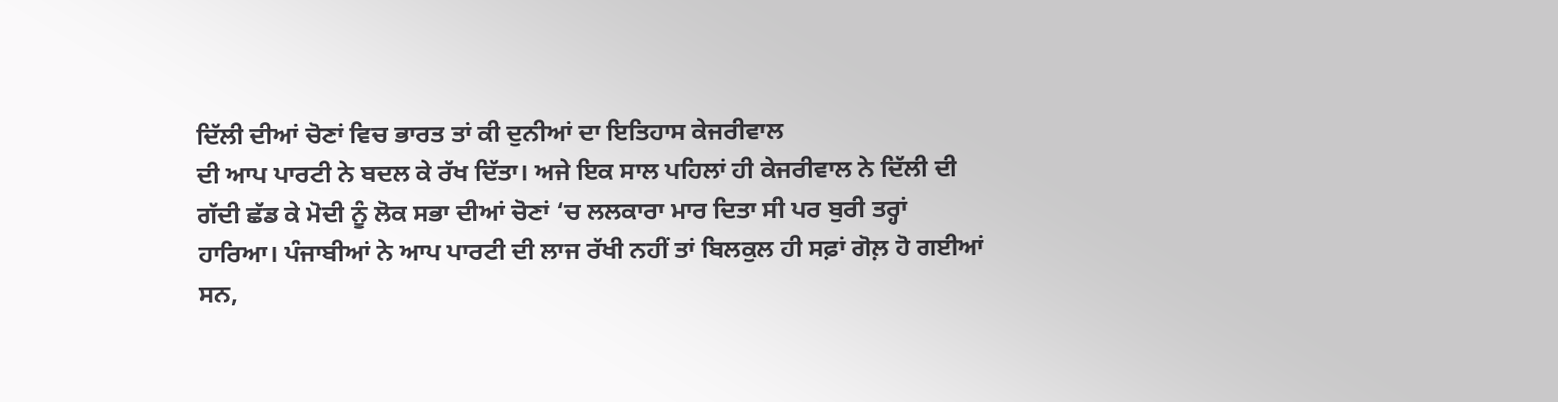ਦਿੱਲੀ ਦੀਆਂ ਚੋਣਾਂ ਵਿਚ ਭਾਰਤ ਤਾਂ ਕੀ ਦੁਨੀਆਂ ਦਾ ਇਤਿਹਾਸ ਕੇਜਰੀਵਾਲ
ਦੀ ਆਪ ਪਾਰਟੀ ਨੇ ਬਦਲ ਕੇ ਰੱਖ ਦਿੱਤਾ। ਅਜੇ ਇਕ ਸਾਲ ਪਹਿਲਾਂ ਹੀ ਕੇਜਰੀਵਾਲ ਨੇ ਦਿੱਲੀ ਦੀ
ਗੱਦੀ ਛੱਡ ਕੇ ਮੋਦੀ ਨੂੰ ਲੋਕ ਸਭਾ ਦੀਆਂ ਚੋਣਾਂ ‘ਚ ਲਲਕਾਰਾ ਮਾਰ ਦਿਤਾ ਸੀ ਪਰ ਬੁਰੀ ਤਰ੍ਹਾਂ
ਹਾਰਿਆ। ਪੰਜਾਬੀਆਂ ਨੇ ਆਪ ਪਾਰਟੀ ਦੀ ਲਾਜ ਰੱਖੀ ਨਹੀਂ ਤਾਂ ਬਿਲਕੁਲ ਹੀ ਸਫ਼ਾਂ ਗੋਲ਼ ਹੋ ਗਈਆਂ
ਸਨ,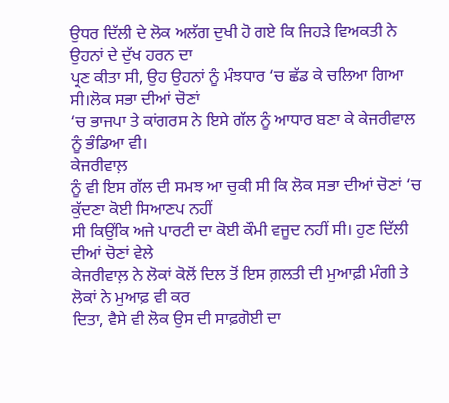ਉਧਰ ਦਿੱਲੀ ਦੇ ਲੋਕ ਅਲੱਗ ਦੁਖੀ ਹੋ ਗਏ ਕਿ ਜਿਹੜੇ ਵਿਅਕਤੀ ਨੇ ਉਹਨਾਂ ਦੇ ਦੁੱਖ ਹਰਨ ਦਾ
ਪ੍ਰਣ ਕੀਤਾ ਸੀ, ਉਹ ਉਹਨਾਂ ਨੂੰ ਮੰਝਧਾਰ ‘ਚ ਛੱਡ ਕੇ ਚਲਿਆ ਗਿਆ ਸੀ।ਲੋਕ ਸਭਾ ਦੀਆਂ ਚੋਣਾਂ
‘ਚ ਭਾਜਪਾ ਤੇ ਕਾਂਗਰਸ ਨੇ ਇਸੇ ਗੱਲ ਨੂੰ ਆਧਾਰ ਬਣਾ ਕੇ ਕੇਜਰੀਵਾਲ ਨੂੰ ਭੰਡਿਆ ਵੀ।
ਕੇਜਰੀਵਾਲ਼
ਨੂੰ ਵੀ ਇਸ ਗੱਲ ਦੀ ਸਮਝ ਆ ਚੁਕੀ ਸੀ ਕਿ ਲੋਕ ਸਭਾ ਦੀਆਂ ਚੋਣਾਂ ‘ਚ ਕੁੱਦਣਾ ਕੋਈ ਸਿਆਣਪ ਨਹੀਂ
ਸੀ ਕਿਉਂਕਿ ਅਜੇ ਪਾਰਟੀ ਦਾ ਕੋਈ ਕੌਮੀ ਵਜੂਦ ਨਹੀਂ ਸੀ। ਹੁਣ ਦਿੱਲੀ ਦੀਆਂ ਚੋਣਾਂ ਵੇਲੇ
ਕੇਜਰੀਵਾਲ਼ ਨੇ ਲੋਕਾਂ ਕੋਲੋਂ ਦਿਲ ਤੋਂ ਇਸ ਗ਼ਲਤੀ ਦੀ ਮੁਆਫ਼ੀ ਮੰਗੀ ਤੇ ਲੋਕਾਂ ਨੇ ਮੁਆਫ਼ ਵੀ ਕਰ
ਦਿਤਾ, ਵੈਸੇ ਵੀ ਲੋਕ ਉਸ ਦੀ ਸਾਫ਼ਗੋਈ ਦਾ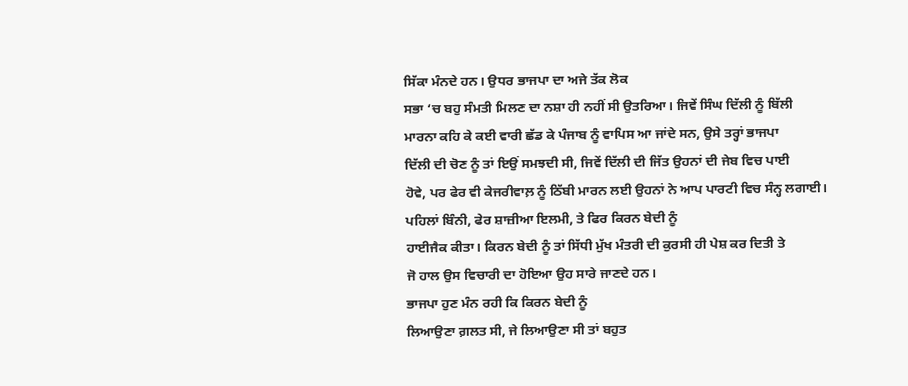ਸਿੱਕਾ ਮੰਨਦੇ ਹਨ। ਉਧਰ ਭਾਜਪਾ ਦਾ ਅਜੇ ਤੱਕ ਲੋਕ
ਸਭਾ ‘ਚ ਬਹੁ ਸੰਮਤੀ ਮਿਲਣ ਦਾ ਨਸ਼ਾ ਹੀ ਨਹੀਂ ਸੀ ਉਤਰਿਆ। ਜਿਵੇਂ ਸਿੰਘ ਦਿੱਲੀ ਨੂੰ ਬਿੱਲੀ
ਮਾਰਨਾ ਕਹਿ ਕੇ ਕਈ ਵਾਰੀ ਛੱਡ ਕੇ ਪੰਜਾਬ ਨੂੰ ਵਾਪਿਸ ਆ ਜਾਂਦੇ ਸਨ, ਉਸੇ ਤਰ੍ਹਾਂ ਭਾਜਪਾ
ਦਿੱਲੀ ਦੀ ਚੋਣ ਨੂੰ ਤਾਂ ਇਉਂ ਸਮਝਦੀ ਸੀ, ਜਿਵੇਂ ਦਿੱਲੀ ਦੀ ਜਿੱਤ ਉਹਨਾਂ ਦੀ ਜੇਬ ਵਿਚ ਪਾਈ
ਹੋਵੇ, ਪਰ ਫੇਰ ਵੀ ਕੇਜਰੀਵਾਲ਼ ਨੂੰ ਠਿੱਬੀ ਮਾਰਨ ਲਈ ਉਹਨਾਂ ਨੇ ਆਪ ਪਾਰਟੀ ਵਿਚ ਸੰਨ੍ਹ ਲਗਾਈ।
ਪਹਿਲਾਂ ਬਿੰਨੀ, ਫੇਰ ਸ਼ਾਜ਼ੀਆ ਇਲਮੀ, ਤੇ ਫਿਰ ਕਿਰਨ ਬੇਦੀ ਨੂੰ
ਹਾਈਜੈਕ ਕੀਤਾ। ਕਿਰਨ ਬੇਦੀ ਨੂੰ ਤਾਂ ਸਿੱਧੀ ਮੁੱਖ ਮੰਤਰੀ ਦੀ ਕੁਰਸੀ ਹੀ ਪੇਸ਼ ਕਰ ਦਿਤੀ ਤੇ
ਜੋ ਹਾਲ ਉਸ ਵਿਚਾਰੀ ਦਾ ਹੋਇਆ ਉਹ ਸਾਰੇ ਜਾਣਦੇ ਹਨ।
ਭਾਜਪਾ ਹੁਣ ਮੰਨ ਰਹੀ ਕਿ ਕਿਰਨ ਬੇਦੀ ਨੂੰ
ਲਿਆਉਣਾ ਗ਼ਲਤ ਸੀ, ਜੇ ਲਿਆਉਣਾ ਸੀ ਤਾਂ ਬਹੁਤ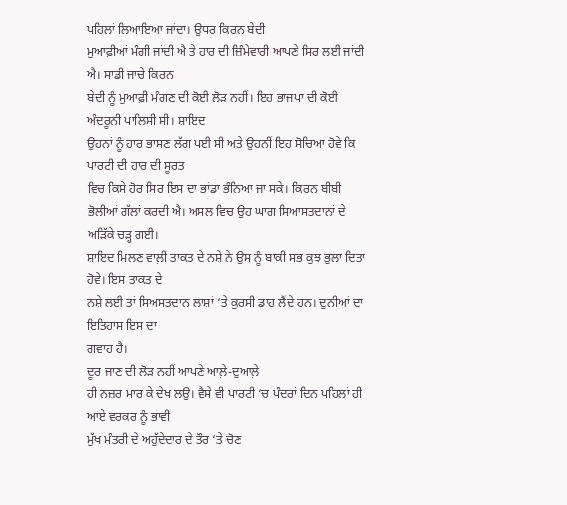ਪਹਿਲਾਂ ਲਿਆਇਆ ਜਾਂਦਾ। ਉਧਰ ਕਿਰਨ ਬੇਦੀ
ਮੁਆਫ਼ੀਆਂ ਮੰਗੀ ਜਾਂਦੀ ਐ ਤੇ ਹਾਰ ਦੀ ਜ਼ਿੰਮੇਵਾਰੀ ਆਪਣੇ ਸਿਰ ਲਈ ਜਾਂਦੀ ਐ। ਸਾਡੀ ਜਾਚੇ ਕਿਰਨ
ਬੇਦੀ ਨੂੰ ਮੁਆਫ਼ੀ ਮੰਗਣ ਦੀ ਕੋਈ ਲੋੜ ਨਹੀਂ। ਇਹ ਭਾਜਪਾ ਦੀ ਕੋਈ ਅੰਦਰੂਨੀ ਪਾਲਿਸੀ ਸੀ। ਸ਼ਾਇਦ
ਉਹਨਾਂ ਨੂੰ ਹਾਰ ਭਾਸਣ ਲੱਗ ਪਈ ਸੀ ਅਤੇ ਉਹਨੀਂ ਇਹ ਸੋਚਿਆ ਹੋਵੇ ਕਿ ਪਾਰਟੀ ਦੀ ਹਾਰ ਦੀ ਸੂਰਤ
ਵਿਚ ਕਿਸੇ ਹੋਰ ਸਿਰ ਇਸ ਦਾ ਭਾਂਡਾ ਭੰਨਿਆ ਜਾ ਸਕੇ। ਕਿਰਨ ਬੀਬੀ
ਭੋਲੀਆਂ ਗੱਲਾਂ ਕਰਦੀ ਐ। ਅਸਲ ਵਿਚ ਉਹ ਘਾਗ ਸਿਆਸਤਦਾਨਾਂ ਦੇ ਅੜਿੱਕੇ ਚੜ੍ਹ ਗਈ।
ਸ਼ਾਇਦ ਮਿਲਣ ਵਾਲ਼ੀ ਤਾਕਤ ਦੇ ਨਸ਼ੇ ਨੇ ਉਸ ਨੂੰ ਬਾਕੀ ਸਭ ਕੁਝ ਭੁਲਾ ਦਿਤਾ ਹੋਵੇ। ਇਸ ਤਾਕਤ ਦੇ
ਨਸ਼ੇ ਲਈ ਤਾਂ ਸਿਅਸਤਦਾਨ ਲਾਸ਼ਾਂ ‘ਤੇ ਕੁਰਸੀ ਡਾਹ ਲੈਂਦੇ ਹਨ। ਦੁਨੀਆਂ ਦਾ ਇਤਿਹਾਸ ਇਸ ਦਾ
ਗਵਾਹ ਹੈ।
ਦੂਰ ਜਾਣ ਦੀ ਲੋੜ ਨਹੀਂ ਆਪਣੇ ਆਲ਼ੇ-ਦੁਆਲ਼ੇ
ਹੀ ਨਜ਼ਰ ਮਾਰ ਕੇ ਦੇਖ ਲਉ। ਵੈਸੇ ਵੀ ਪਾਰਟੀ ‘ਚ ਪੰਦਰਾਂ ਦਿਨ ਪਹਿਲਾਂ ਹੀ ਆਏ ਵਰਕਰ ਨੂੰ ਭਾਵੀ
ਮੁੱਖ ਮੰਤਰੀ ਦੇ ਅਹੁੱਦੇਦਾਰ ਦੇ ਤੌਰ ‘ਤੇ ਚੋਣ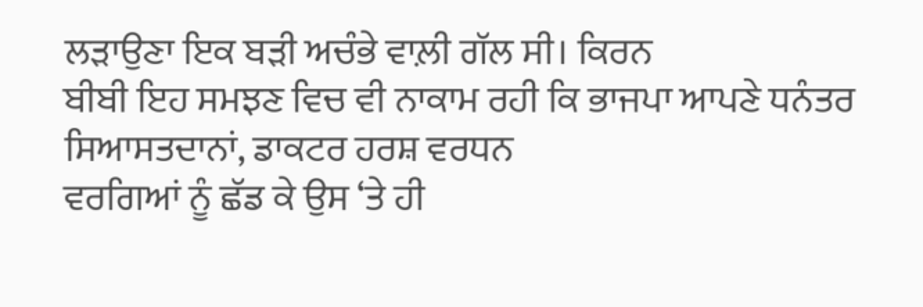ਲੜਾਉਣਾ ਇਕ ਬੜੀ ਅਚੰਭੇ ਵਾਲ਼ੀ ਗੱਲ ਸੀ। ਕਿਰਨ
ਬੀਬੀ ਇਹ ਸਮਝਣ ਵਿਚ ਵੀ ਨਾਕਾਮ ਰਹੀ ਕਿ ਭਾਜਪਾ ਆਪਣੇ ਧਨੰਤਰ ਸਿਆਸਤਦਾਨਾਂ, ਡਾਕਟਰ ਹਰਸ਼ ਵਰਧਨ
ਵਰਗਿਆਂ ਨੂੰ ਛੱਡ ਕੇ ਉਸ ‘ਤੇ ਹੀ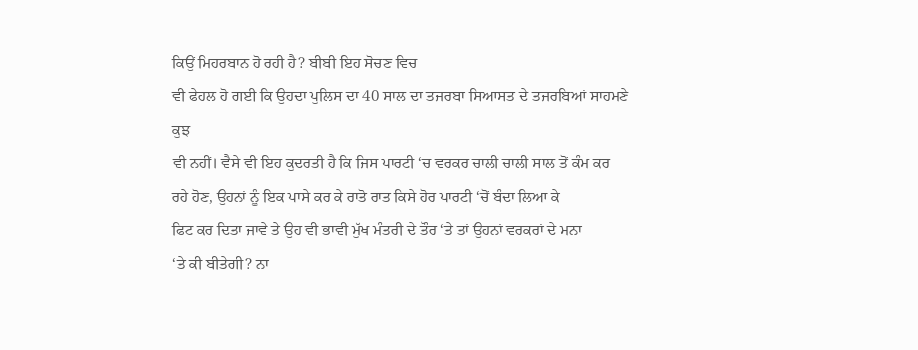ਕਿਉਂ ਮਿਹਰਬਾਨ ਹੋ ਰਹੀ ਹੈ? ਬੀਬੀ ਇਹ ਸੋਚਣ ਵਿਚ
ਵੀ ਫੇਹਲ ਹੋ ਗਈ ਕਿ ਉਹਦਾ ਪੁਲਿਸ ਦਾ 40 ਸਾਲ ਦਾ ਤਜਰਬਾ ਸਿਆਸਤ ਦੇ ਤਜਰਬਿਆਂ ਸਾਹਮਣੇ ਕੁਝ
ਵੀ ਨਹੀਂ। ਵੈਸੇ ਵੀ ਇਹ ਕੁਦਰਤੀ ਹੈ ਕਿ ਜਿਸ ਪਾਰਟੀ ‘ਚ ਵਰਕਰ ਚਾਲੀ ਚਾਲੀ ਸਾਲ ਤੋਂ ਕੰਮ ਕਰ
ਰਹੇ ਹੋਣ, ਉਹਨਾਂ ਨੂੰ ਇਕ ਪਾਸੇ ਕਰ ਕੇ ਰਾਤੋ ਰਾਤ ਕਿਸੇ ਹੋਰ ਪਾਰਟੀ ‘ਚੋਂ ਬੰਦਾ ਲਿਆ ਕੇ
ਫਿਟ ਕਰ ਦਿਤਾ ਜਾਵੇ ਤੇ ਉਹ ਵੀ ਭਾਵੀ ਮੁੱਖ ਮੰਤਰੀ ਦੇ ਤੌਰ ‘ਤੇ ਤਾਂ ਉਹਨਾਂ ਵਰਕਰਾਂ ਦੇ ਮਨਾ
‘ਤੇ ਕੀ ਬੀਤੇਗੀ? ਨਾ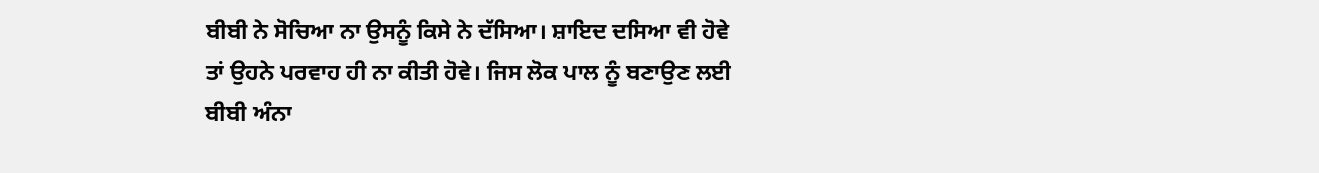ਬੀਬੀ ਨੇ ਸੋਚਿਆ ਨਾ ਉਸਨੂੰ ਕਿਸੇ ਨੇ ਦੱਸਿਆ। ਸ਼ਾਇਦ ਦਸਿਆ ਵੀ ਹੋਵੇ
ਤਾਂ ਉਹਨੇ ਪਰਵਾਹ ਹੀ ਨਾ ਕੀਤੀ ਹੋਵੇ। ਜਿਸ ਲੋਕ ਪਾਲ ਨੂੰ ਬਣਾਉਣ ਲਈ ਬੀਬੀ ਅੰਨਾ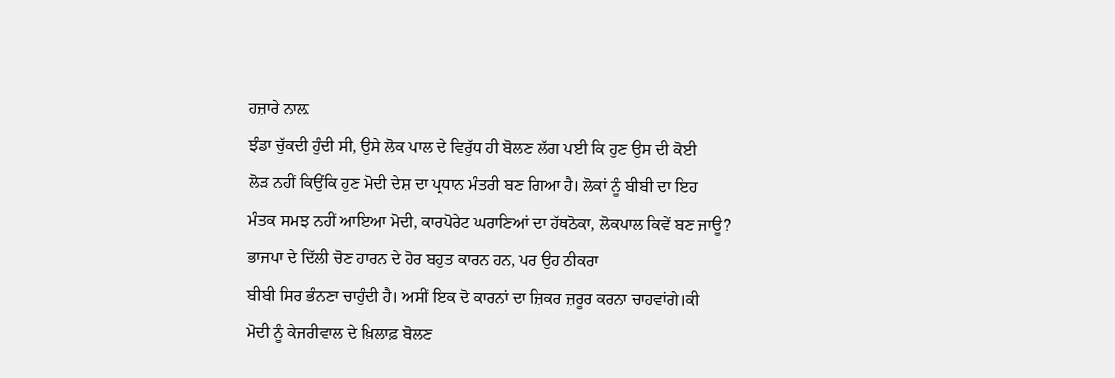ਹਜ਼ਾਰੇ ਨਾਲ਼
ਝੰਡਾ ਚੁੱਕਦੀ ਹੁੰਦੀ ਸੀ, ਉਸੇ ਲੋਕ ਪਾਲ ਦੇ ਵਿਰੁੱਧ ਹੀ ਬੋਲਣ ਲੱਗ ਪਈ ਕਿ ਹੁਣ ਉਸ ਦੀ ਕੋਈ
ਲੋੜ ਨਹੀਂ ਕਿਉਂਕਿ ਹੁਣ ਮੋਦੀ ਦੇਸ਼ ਦਾ ਪ੍ਰਧਾਨ ਮੰਤਰੀ ਬਣ ਗਿਆ ਹੈ। ਲੋਕਾਂ ਨੂੰ ਬੀਬੀ ਦਾ ਇਹ
ਮੰਤਕ ਸਮਝ ਨਹੀਂ ਆਇਆ ਮੋਦੀ, ਕਾਰਪੋਰੇਟ ਘਰਾਣਿਆਂ ਦਾ ਹੱਥਠੋਕਾ, ਲੋਕਪਾਲ ਕਿਵੇਂ ਬਣ ਜਾਊ?
ਭਾਜਪਾ ਦੇ ਦਿੱਲੀ ਚੋਣ ਹਾਰਨ ਦੇ ਹੋਰ ਬਹੁਤ ਕਾਰਨ ਹਨ, ਪਰ ਉਹ ਠੀਕਰਾ
ਬੀਬੀ ਸਿਰ ਭੰਨਣਾ ਚਾਹੁੰਦੀ ਹੈ। ਅਸੀਂ ਇਕ ਦੋ ਕਾਰਨਾਂ ਦਾ ਜ਼ਿਕਰ ਜ਼ਰੂਰ ਕਰਨਾ ਚਾਹਵਾਂਗੇ।ਕੀ
ਮੋਦੀ ਨੂੰ ਕੇਜਰੀਵਾਲ ਦੇ ਖ਼ਿਲਾਫ਼ ਬੋਲਣ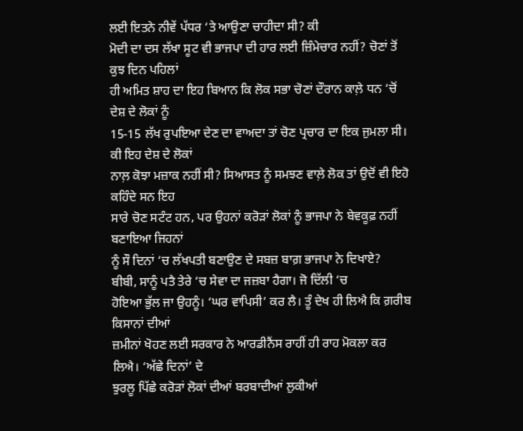ਲਈ ਇਤਨੇ ਨੀਵੇਂ ਪੱਧਰ ‘ਤੇ ਆਉਣਾ ਚਾਹੀਦਾ ਸੀ? ਕੀ
ਮੋਦੀ ਦਾ ਦਸ ਲੱਖਾ ਸੂਟ ਵੀ ਭਾਜਪਾ ਦੀ ਹਾਰ ਲਈ ਜ਼ਿੰਮੇਚਾਰ ਨਹੀਂ? ਚੋਣਾਂ ਤੋਂ ਕੁਝ ਦਿਨ ਪਹਿਲਾਂ
ਹੀ ਅਮਿਤ ਸ਼ਾਹ ਦਾ ਇਹ ਬਿਆਨ ਕਿ ਲੋਕ ਸਭਾ ਚੋਣਾਂ ਦੌਰਾਨ ਕਾਲ਼ੇ ਧਨ ‘ਚੋਂ ਦੇਸ਼ ਦੇ ਲੋਕਾਂ ਨੂੰ
15-15 ਲੱਖ ਰੁਪਇਆ ਦੇਣ ਦਾ ਵਾਅਦਾ ਤਾਂ ਚੋਣ ਪ੍ਰਚਾਰ ਦਾ ਇਕ ਜੁਮਲਾ ਸੀ। ਕੀ ਇਹ ਦੇਸ਼ ਦੇ ਲੋਕਾਂ
ਨਾਲ਼ ਕੋਝਾ ਮਜ਼ਾਕ ਨਹੀਂ ਸੀ? ਸਿਆਸਤ ਨੂੰ ਸਮਝਣ ਵਾਲ਼ੇ ਲੋਕ ਤਾਂ ਉਦੋਂ ਵੀ ਇਹੋ ਕਹਿੰਦੇ ਸਨ ਇਹ
ਸਾਰੇ ਚੋਣ ਸਟੰਟ ਹਨ, ਪਰ ਉਹਨਾਂ ਕਰੋੜਾਂ ਲੋਕਾਂ ਨੂੰ ਭਾਜਪਾ ਨੇ ਬੇਵਕੂਫ਼ ਨਹੀਂ ਬਣਾਇਆ ਜਿਹਨਾਂ
ਨੂੰ ਸੌ ਦਿਨਾਂ ‘ਚ ਲੱਖਪਤੀ ਬਣਾਉਣ ਦੇ ਸਬਜ਼ ਬਾਗ਼ ਭਾਜਪਾ ਨੇ ਦਿਖਾਏ?
ਬੀਬੀ, ਸਾਨੂੰ ਪਤੈ ਤੇਰੇ ‘ਚ ਸੇਵਾ ਦਾ ਜਜ਼ਬਾ ਹੈਗਾ। ਜੋ ਦਿੱਲੀ ‘ਚ
ਹੋਇਆ ਭੁੱਲ ਜਾ ਉਹਨੂੰ। ‘ਘਰ ਵਾਪਿਸੀ’ ਕਰ ਲੈ। ਤੂੰ ਦੇਖ ਹੀ ਲਿਐ ਕਿ ਗ਼ਰੀਬ ਕਿਸਾਨਾਂ ਦੀਆਂ
ਜ਼ਮੀਨਾਂ ਖੋਹਣ ਲਈ ਸਰਕਾਰ ਨੇ ਆਰਡੀਨੈਂਸ ਰਾਹੀਂ ਹੀ ਰਾਹ ਮੋਕਲਾ ਕਰ ਲਿਐ। ‘ਅੱਛੇ ਦਿਨਾਂ’ ਦੇ
ਝੁਰਲੂ ਪਿੱਛੇ ਕਰੋੜਾਂ ਲੋਕਾਂ ਦੀਆਂ ਬਰਬਾਦੀਆਂ ਲੁਕੀਆਂ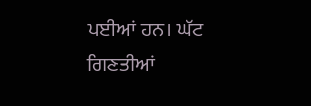ਪਈਆਂ ਹਨ। ਘੱਟ ਗਿਣਤੀਆਂ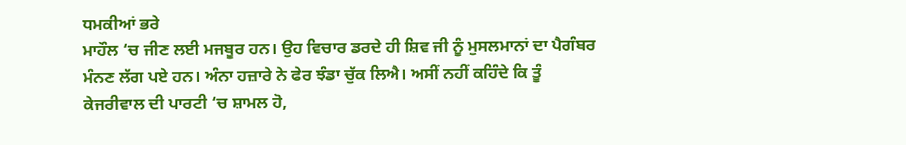ਧਮਕੀਆਂ ਭਰੇ
ਮਾਹੌਲ ‘ਚ ਜੀਣ ਲਈ ਮਜਬੂਰ ਹਨ। ਉਹ ਵਿਚਾਰ ਡਰਦੇ ਹੀ ਸ਼ਿਵ ਜੀ ਨੂੰ ਮੁਸਲਮਾਨਾਂ ਦਾ ਪੈਗੰਬਰ
ਮੰਨਣ ਲੱਗ ਪਏ ਹਨ। ਅੰਨਾ ਹਜ਼ਾਰੇ ਨੇ ਫੇਰ ਝੰਡਾ ਚੁੱਕ ਲਿਐ। ਅਸੀਂ ਨਹੀਂ ਕਹਿੰਦੇ ਕਿ ਤੂੰ
ਕੇਜਰੀਵਾਲ ਦੀ ਪਾਰਟੀ ‘ਚ ਸ਼ਾਮਲ ਹੋ,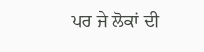ਪਰ ਜੇ ਲੋਕਾਂ ਦੀ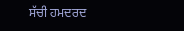ਸੱਚੀ ਹਮਦਰਦ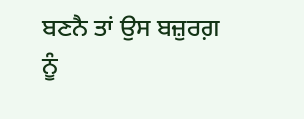ਬਣਨੈ ਤਾਂ ਉਸ ਬਜ਼ੁਰਗ਼
ਨੂੰ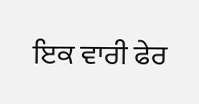ਇਕ ਵਾਰੀ ਫੇਰ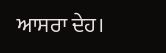ਆਸਰਾ ਦੇਹ।